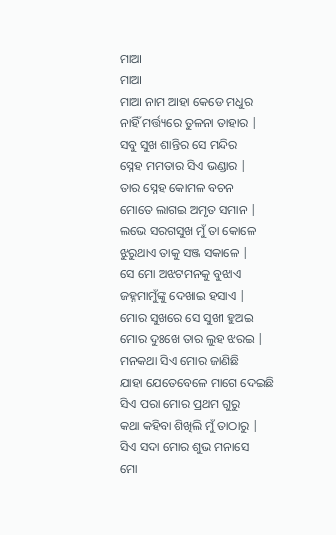ମାଆ
ମାଆ
ମାଆ ନାମ ଆହା କେଡେ ମଧୁର
ନାହିଁ ମର୍ତ୍ତ୍ୟରେ ତୁଳନା ତାହାର |
ସବୁ ସୁଖ ଶାନ୍ତିର ସେ ମନ୍ଦିର
ସ୍ନେହ ମମତାର ସିଏ ଭଣ୍ଡାର |
ତାର ସ୍ନେହ କୋମଳ ବଚନ
ମୋତେ ଲାଗଇ ଅମୃତ ସମାନ |
ଲଭେ ସରଗସୁଖ ମୁଁ ତା କୋଳେ
ଝୁରୁଥାଏ ତାକୁ ସଞ୍ଜ ସକାଳେ |
ସେ ମୋ ଅଝଟମନକୁ ବୁଝାଏ
ଜହ୍ନମାମୁଁଙ୍କୁ ଦେଖାଇ ହସାଏ |
ମୋର ସୁଖରେ ସେ ସୁଖୀ ହୁଅଇ
ମୋର ଦୁଃଖେ ତାର ଲୁହ ଝରଇ |
ମନକଥା ସିଏ ମୋର ଜାଣିଛି
ଯାହା ଯେତେବେଳେ ମାଗେ ଦେଇଛି
ସିଏ ପରା ମୋର ପ୍ରଥମ ଗୁରୁ
କଥା କହିବା ଶିଖିଲି ମୁଁ ତାଠାରୁ |
ସିଏ ସଦା ମୋର ଶୁଭ ମନାସେ
ମୋ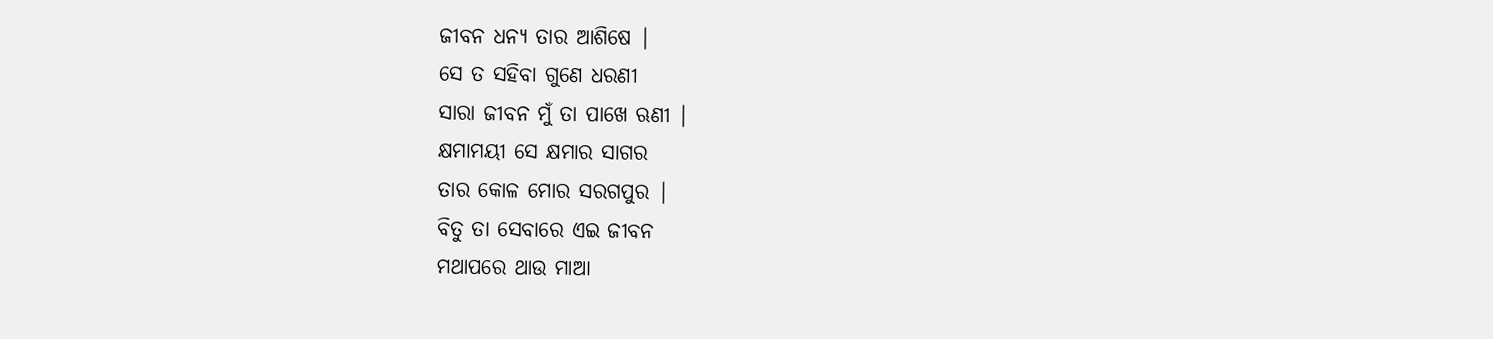ଜୀବନ ଧନ୍ୟ ତାର ଆଶିଷେ |
ସେ ତ ସହିବା ଗୁଣେ ଧରଣୀ
ସାରା ଜୀବନ ମୁଁ ତା ପାଖେ ଋଣୀ |
କ୍ଷମାମୟୀ ସେ କ୍ଷମାର ସାଗର
ତାର କୋଳ ମୋର ସରଗପୁର |
ବିତୁ ତା ସେବାରେ ଏଇ ଜୀବନ
ମଥାପରେ ଥାଉ ମାଆ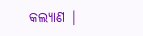କଲ୍ୟାଣ |